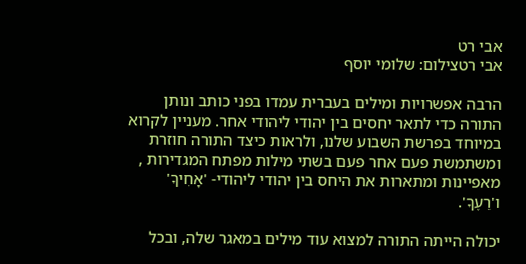אבי רט
אבי רטצילום: שלומי יוסף

הרבה אפשרויות ומילים בעברית עמדו בפני כותב ונותן התורה כדי לתאר יחסים בין יהודי ליהודי אחר. מעניין לקרוא במיוחד בפרשת השבוע שלנו, ולראות כיצד התורה חוזרת ומשתמשת פעם אחר פעם בשתי מילות מפתח המגדירות , מאפיינות ומתארות את היחס בין יהודי ליהודי- 'אָחִיךָ' ו'רֵעֶךָ'.

יכולה הייתה התורה למצוא עוד מילים במאגר שלה, ובכל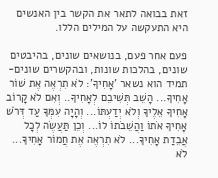זאת בבואה לתאר את הקשר בין האנשים היא התעקשה על המילים הללו.

פעם אחר פעם, בנושאים שונים, בהיבטים שונים, בהלכות שונות, ובהקשרים שונים- תמיד הוא נשאר 'אָחִיךָ': לֹא תִרְאֶה אֶת שׁוֹר אָחִיךָ... הָשֵׁב תְּשִׁיבֵם לְאָחִיךָ.. וְאִם לֹא קָרוֹב אָחִיךָ אֵלֶיךָ וְלֹא יְדַעְתּוֹ... וְהָיָה עִמְּךָ עַד דְּרֹשׁ אָחִיךָ אֹתוֹ וַהֲשֵׁבֹתוֹ לוֹ... וְכֵן תַּעֲשֶׂה לְכָל אֲבֵדַת אָחִיךָ... לֹא תִרְאֶה אֶת חֲמוֹר אָחִיךָ... לֹא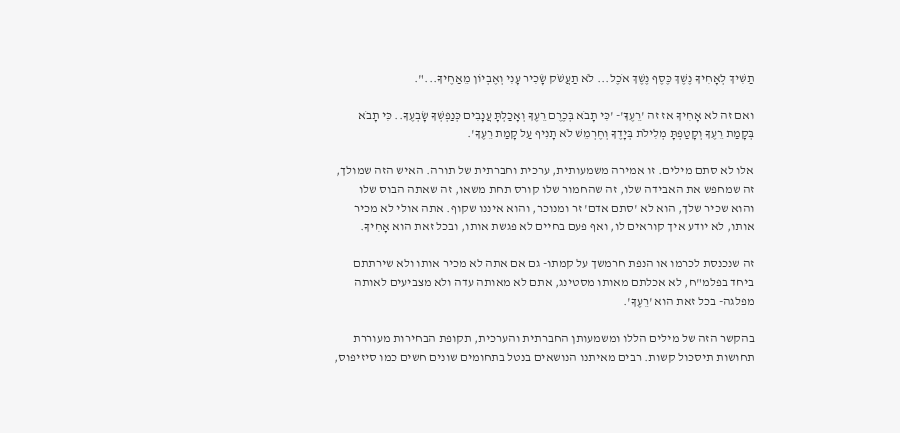תַשִּׁיךְ לְאָחִיךָ נֶשֶׁךְ כֶּסֶף נֶשֶׁךְ אֹכֶל... לֹא תַעֲשֹׁק שָׂכִיר עָנִי וְאֶבְיוֹן מֵאַחֶיךָ...".

ואם זה לא אָחִיךָ אז זה 'רֵעֶךָ'- 'כִּי תָבֹא בְּכֶרֶם רֵעֶךָ וְאָכַלְתָּ עֲנָבִים כְּנַפְשְׁךָ שָׂבְעֶךָ.. כִּי תָבֹא בְּקָמַת רֵעֶךָ וְקָטַפְתָּ מְלִילֹת בְּיָדֶךָ וְחֶרְמֵשׁ לֹא תָנִיף עַל קָמַת רֵעֶךָ'.

אלו לא סתם מילים. זו אמירה משמעותית, ערכית וחברתית של תורה. האיש הזה שמולך, זה שמחפש את האבידה שלו, זה שהחמור שלו קורס תחת משאו, זה שאתה הבוס שלו והוא שכיר שלך, הוא לא 'סתם אדם' זר ומנוכר, והוא איננו שקוף. אתה אולי לא מכיר אותו, לא יודע איך קוראים לו, ואף פעם בחיים לא פגשת אותו, ובכל זאת הוא אָחִיךָ.

זה שנכנסת לכרמו או הנפת חרמשך על קמתו- גם אם אתה לא מכיר אותו ולא שירתתם ביחד בפלמ"ח, לא אכלתם מאותו מסטינג, אתם לא מאותה עדה ולא מצביעים לאותה מפלגה- בכל זאת הוא 'רֵעֶךָ'.

בהקשר הזה של מילים הללו ומשמעותן החברתית והערכית, תקופת הבחירות מעוררת תחושות תיסכול קשות. רבים מאיתנו הנושאים בנטל בתחומים שונים חשים כמו סיזיפוס,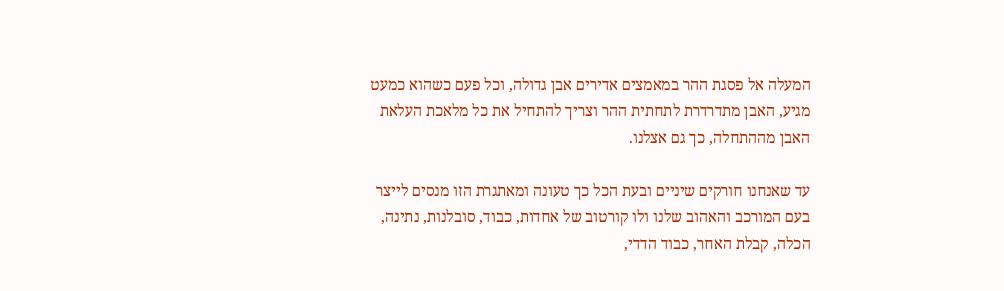המעלה אל פסגת ההר במאמצים אדירים אבן גדולה, וכל פעם כשהוא כמעט מגיע, האבן מתדרדרת לתחתית ההר וצריך להתחיל את כל מלאכת העלאת האבן מההתחלה, כך גם אצלנו.

עד שאנחנו חורקים שיניים ובעת הכל כך טעונה ומאתגרת הזו מנסים לייצר בעם המורכב והאהוב שלנו ולו קורטוב של אחדות, כבוד, סובלנות, נתינה, הכלה, קבלת האחר, כבוד הדדי,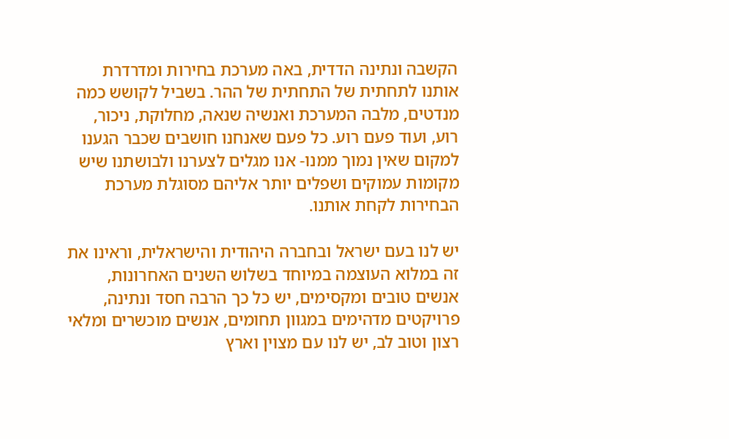הקשבה ונתינה הדדית, באה מערכת בחירות ומדרדרת אותנו לתחתית של התחתית של ההר. בשביל לקושש כמה מנדטים, מלבה המערכת ואנשיה שנאה, מחלוקת, ניכור, רוע, ועוד פעם רוע. כל פעם שאנחנו חושבים שכבר הגענו למקום שאין נמוך ממנו- אנו מגלים לצערנו ולבושתנו שיש מקומות עמוקים ושפלים יותר אליהם מסוגלת מערכת הבחירות לקחת אותנו.

יש לנו בעם ישראל ובחברה היהודית והישראלית, וראינו את זה במלוא העוצמה במיוחד בשלוש השנים האחרונות, אנשים טובים ומקסימים, יש כל כך הרבה חסד ונתינה, פרויקטים מדהימים במגוון תחומים, אנשים מוכשרים ומלאי רצון וטוב לב, יש לנו עם מצוין וארץ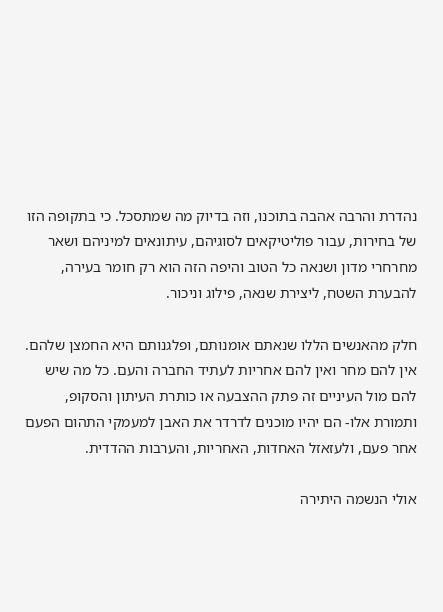נהדרת והרבה אהבה בתוכנו, וזה בדיוק מה שמתסכל. כי בתקופה הזו של בחירות, עבור פוליטיקאים לסוגיהם, עיתונאים למיניהם ושאר מחרחרי מדון ושנאה כל הטוב והיפה הזה הוא רק חומר בעירה, להבערת השטח, ליצירת שנאה, פילוג וניכור.

חלק מהאנשים הללו שנאתם אומנותם, ופלגנותם היא החמצן שלהם. אין להם מחר ואין להם אחריות לעתיד החברה והעם. כל מה שיש להם מול העיניים זה פתק ההצבעה או כותרת העיתון והסקופ, ותמורת אלו- הם יהיו מוכנים לדרדר את האבן למעמקי התהום הפעם אחר פעם, ולעזאזל האחדות, האחריות, והערבות ההדדית.

אולי הנשמה היתירה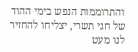והתרוממות הנפש בימי ההוד של חגי תשרי, יצליחו להחזיר לנו מעט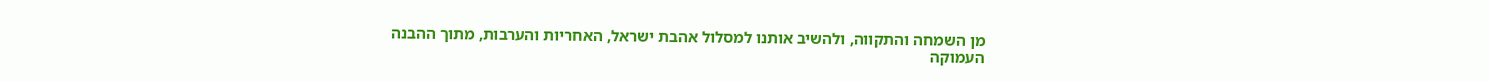מן השמחה והתקווה, ולהשיב אותנו למסלול אהבת ישראל, האחריות והערבות, מתוך ההבנה העמוקה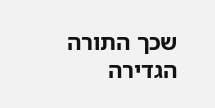שכך התורה הגדירה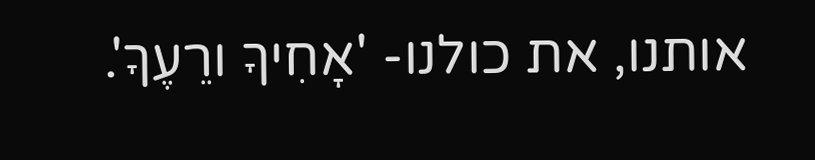אותנו, את כולנו- 'אָחִיךָ ורֵעֶךָ'.